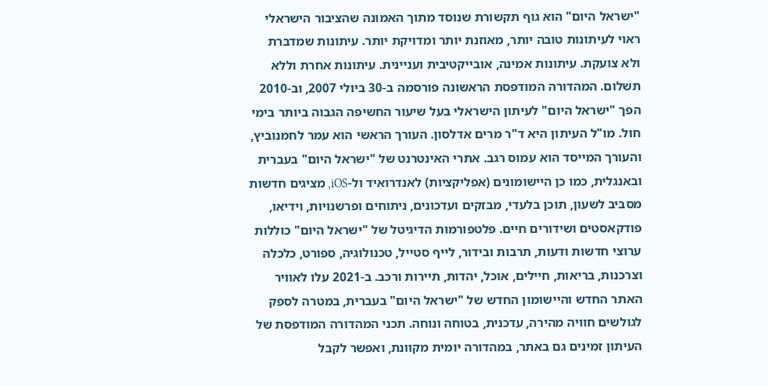"ישראל היום" הוא גוף תקשורת שנוסד מתוך האמונה שהציבור הישראלי ראוי לעיתונות טובה יותר, מאוזנת יותר ומדויקת יותר. עיתונות שמדברת ולא צועקת. עיתונות אמינה, אובייקטיבית ועניינית. עיתונות אחרת וללא תשלום. המהדורה המודפסת הראשונה פורסמה ב-30 ביולי 2007, וב-2010 הפך "ישראל היום" לעיתון הישראלי בעל שיעור החשיפה הגבוה ביותר בימי חול. מו"ל העיתון היא ד"ר מרים אדלסון. העורך הראשי הוא עמר לחמנוביץ, והעורך המייסד הוא עמוס רגב. אתרי האינטרנט של "ישראל היום" בעברית ובאנגלית, כמו כן היישומונים (אפליקציות) לאנדרואיד ול-iOS, מציגים חדשות מסביב לשעון, תוכן בלעדי, מבזקים ועדכונים, ניתוחים ופרשנויות, וידיאו, פודקאסטים ושידורים חיים. פלטפורמות הדיגיטל של "ישראל היום" כוללות ערוצי חדשות ודעות, תרבות ובידור, לייף סטייל, טכנולוגיה, ספורט, כלכלה וצרכנות, בריאות, חיילים, אוכל, יהדות, תיירות ורכב. ב-2021 עלו לאוויר האתר החדש והיישומון החדש של "ישראל היום" בעברית, במטרה לספק לגולשים חוויה מהירה, עדכנית, בטוחה ונוחה. תכני המהדורה המודפסת של העיתון זמינים גם באתר, במהדורה יומית מקוונת, ואפשר לקבל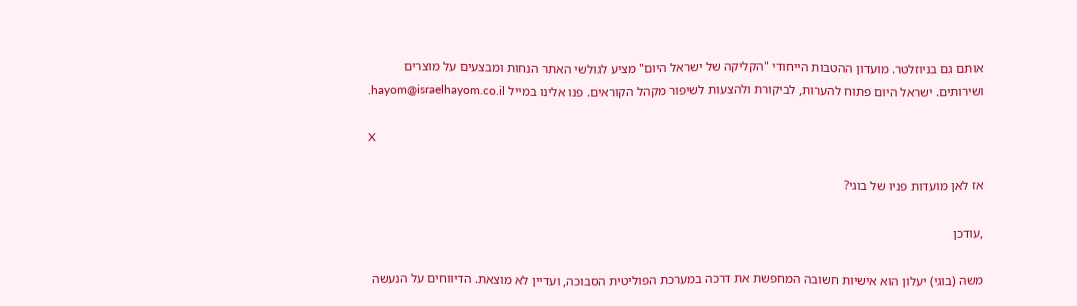אותם גם בניוזלטר. מועדון ההטבות הייחודי "הקליקה של ישראל היום" מציע לגולשי האתר הנחות ומבצעים על מוצרים ושירותים. ישראל היום פתוח להערות, לביקורת ולהצעות לשיפור מקהל הקוראים. פנו אלינו במייל hayom@israelhayom.co.il.

X

אז לאן מועדות פניו של בוגי?

,עודכן

משה (בוגי) יעלון הוא אישיות חשובה המחפשת את דרכה במערכת הפוליטית הסבוכה, ועדיין לא מוצאת. הדיווחים על הנעשה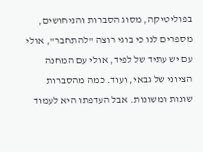בפוליטיקה, מסוג הסברות והניחושים, מספרים לנו כי בוגי רוצה "להתחבר", אולי עם יש עתיד של לפיד, אולי עם המחנה הציוני של גבאי, ועוד. כמה מהסברות שונות ומשונות. אבל העדפתו היא לעמוד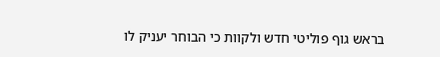בראש גוף פוליטי חדש ולקוות כי הבוחר יעניק לו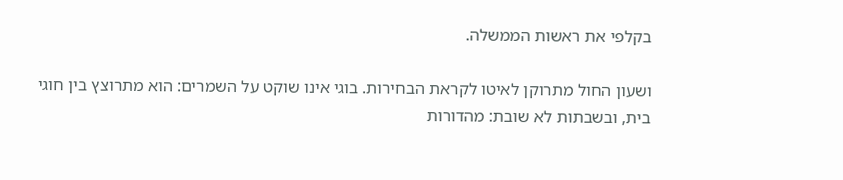בקלפי את ראשות הממשלה.

ושעון החול מתרוקן לאיטו לקראת הבחירות. בוגי אינו שוקט על השמרים: הוא מתרוצץ בין חוגי בית, ובשבתות לא שובת: מהדורות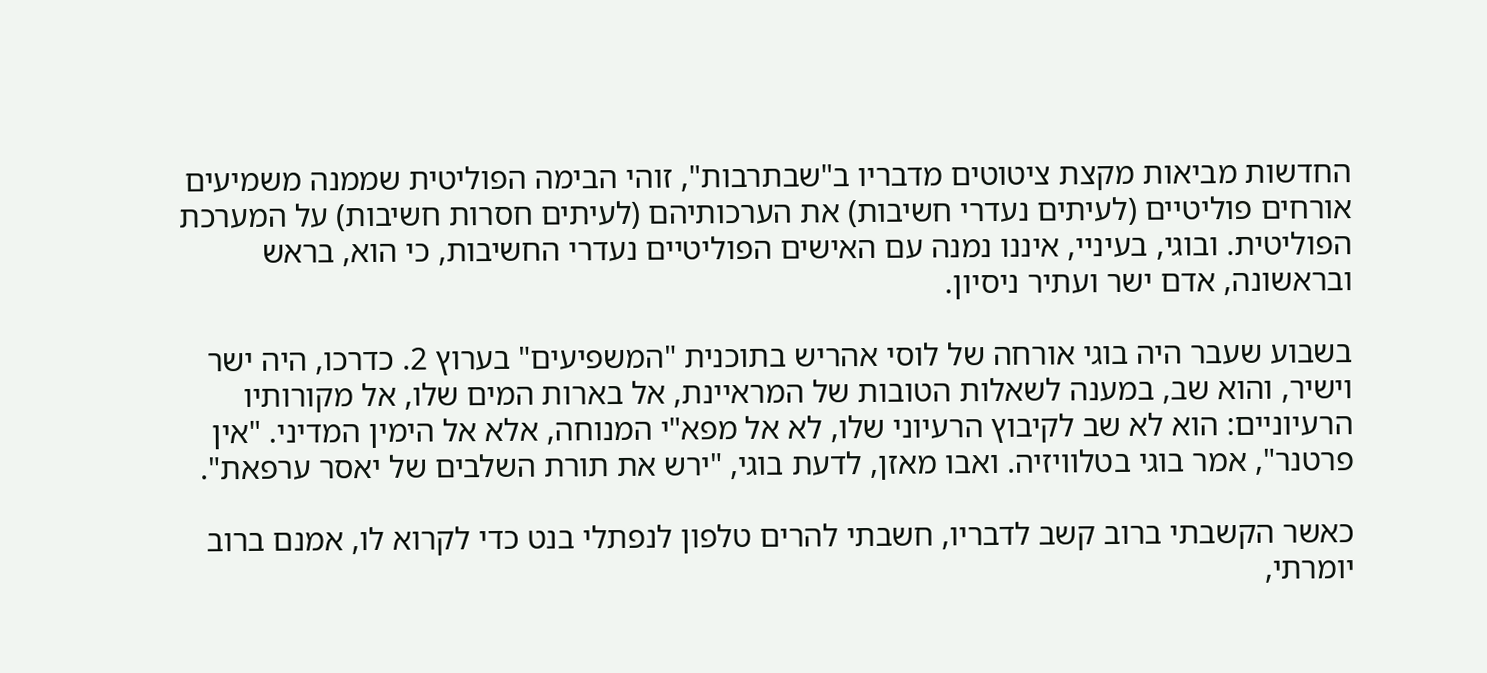החדשות מביאות מקצת ציטוטים מדבריו ב"שבתרבות", זוהי הבימה הפוליטית שממנה משמיעים אורחים פוליטיים (לעיתים נעדרי חשיבות) את הערכותיהם (לעיתים חסרות חשיבות) על המערכת הפוליטית. ובוגי, בעיניי, איננו נמנה עם האישים הפוליטיים נעדרי החשיבות, כי הוא, בראש ובראשונה, אדם ישר ועתיר ניסיון.

בשבוע שעבר היה בוגי אורחה של לוסי אהריש בתוכנית "המשפיעים" בערוץ 2. כדרכו, היה ישר וישיר, והוא שב, במענה לשאלות הטובות של המראיינת, אל בארות המים שלו, אל מקורותיו הרעיוניים: הוא לא שב לקיבוץ הרעיוני שלו, לא אל מפא"י המנוחה, אלא אל הימין המדיני. "אין פרטנר", אמר בוגי בטלוויזיה. ואבו מאזן, לדעת בוגי, "ירש את תורת השלבים של יאסר ערפאת".

כאשר הקשבתי ברוב קשב לדבריו, חשבתי להרים טלפון לנפתלי בנט כדי לקרוא לו, אמנם ברוב יומרתי,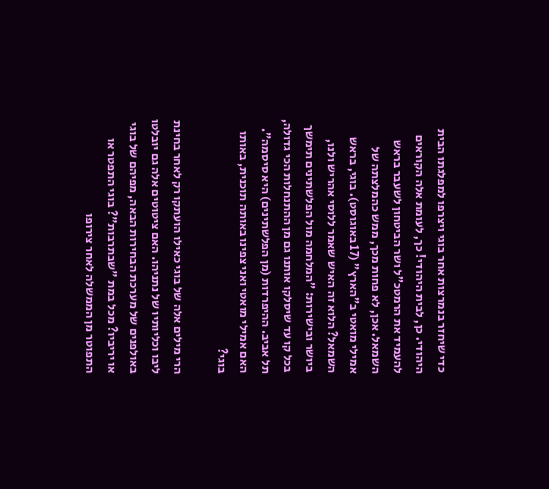כדי שיחזר בנמרצות אחר בוגי ויצרפו למפלגתו הבית היהודי. כן, לבית היהודי! כך, לעומת אלה הקוראים להעמיד את הרמטכ"ל ושר הביטחון לשעבר בראש השמאל. אכן, לא פחות מכך, ממש כהמלצתה של אמילי מואטי ב"הארץ" (17 באוגוסט). בוגי, בראש השמאל? הלוא זה האיש שאמר ללוסי אהריש ולנו, ביושר ובישירות: "המלחמה מול הפלשתינים תימשך בכל קו עד שיסלקו אותנו גם מן ההתנחלות הכי גדולה, תל אביב. ההיפרדות (מן הפלשתינים) היא סיסמה". האם אמילי מואטי ואני צפינו באותה תוכנית, באותו בוגי?

הרי מילים אלה של בוגי כאילו הועתקו רק לאחר בחינת ליבו וכליותיו של נתניהו. האם ציטוטים אלה גם יובלטו באולפנים של מערכת הבחירות הבאה, מפיהם של בוגי או יריביו? מכל במת "שבתרבות"? בוגי התפטר או התפוטר מן הממשלה לאחר צירופו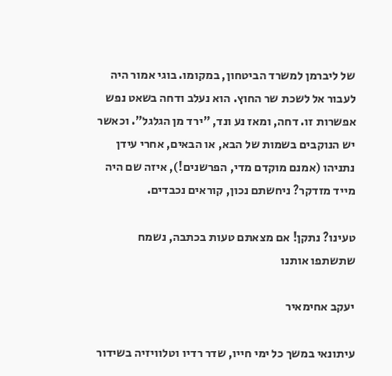של ליברמן למשרד הביטחון, במקומו. בוגי אמור היה לעבור אל לשכת שר החוץ. הוא נעלב ודחה בשאט נפש אפשרות זו. דחה, ומאז נע ונד, "ירד מן הגלגל". וכאשר יש הנוקבים בשמות של הבא, או הבאים, אחרי עידן נתניהו (אמנם מוקדם מדי, הפרשנים!), איזה שם היה מייד מזדקר? ניחשתם נכון, קוראים נכבדים.

טעינו? נתקן! אם מצאתם טעות בכתבה, נשמח שתשתפו אותנו

יעקב אחימאיר

עיתונאי במשך כל ימי חייו, שדר רדיו וטלוויזיה בשידור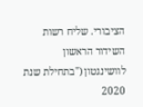הציבורי. שליח רשות השידור הראשון לוושינגטון ("בתחילת שנת 2020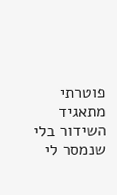פוטרתי מתאגיד השידור בלי שנמסר לי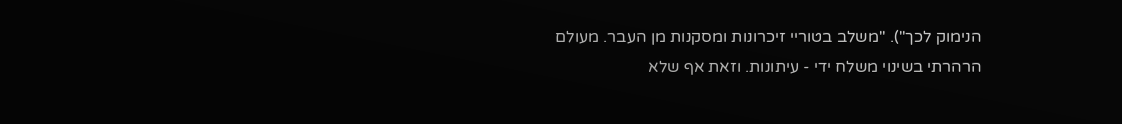הנימוק לכך"). "משלב בטוריי זיכרונות ומסקנות מן העבר. מעולם הרהרתי בשינוי משלח ידי - עיתונות. וזאת אף שלא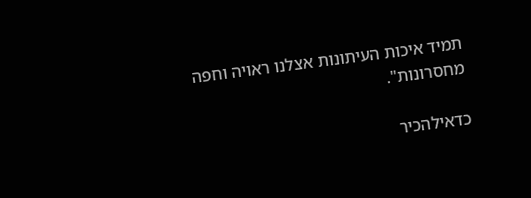תמיד איכות העיתונות אצלנו ראויה וחפה מחסרונות".

כדאילהכיר